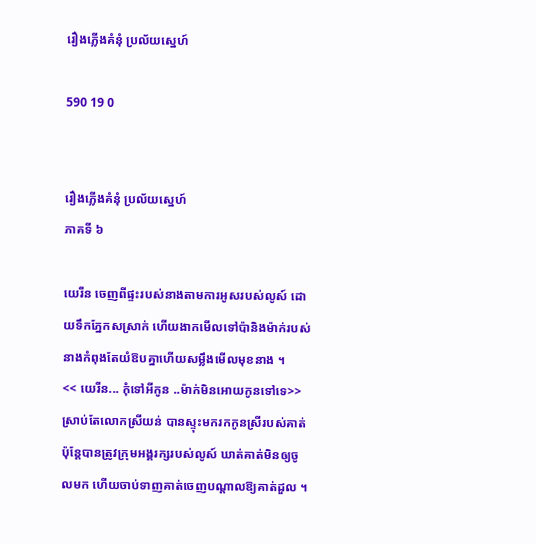រឿងភ្លើងគំនុំ ប្រល័យស្នេហ៍

590 19 0


រឿងភ្លើងគំនុំ ប្រល័យស្នេហ៍
ភាគទី ៦

យេរីន ចេញពីផ្ទះរបស់នាងតាមការអូសរបស់លូស៍ ដោយទឹកភ្នែកសស្រាក់ ហើយងាកមើលទៅប៉ានិងម៉ាក់របស់នាងកំពុងតែយំឱបគ្នាហើយសម្លឹងមើលមុខនាង ។
<< យេរីន... កុំទៅអីកូន ..ម៉ាក់មិនអោយកូនទៅទេ>> ស្រាប់តែលោកស្រីយន់ បានស្ទុះមករកកូនស្រីរបស់គាត់ ប៉ុន្តែបានត្រូវក្រុមអង្គរក្សរបស់លូស៍ ឃាត់គាត់មិនឲ្យចូលមក ហើយចាប់ទាញគាត់ចេញបណ្ដាលឱ្យគាត់ដួល ។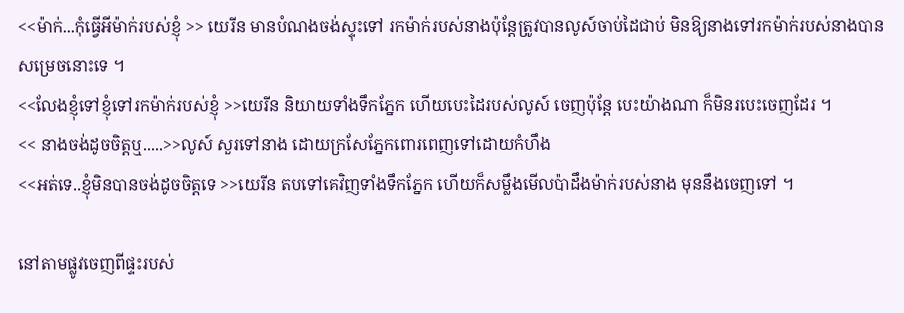<<ម៉ាក់...កុំធ្វើអីម៉ាក់របស់ខ្ញុំ >> យេរីន មានបំណងចង់ស្ទុះទៅ រកម៉ាក់របស់នាងប៉ុន្តែត្រូវបានលូស៍ចាប់ដៃជាប់ មិនឱ្យនាងទៅរកម៉ាក់របស់នាងបានសម្រេចនោះទេ ។
<<លែងខ្ញុំទៅខ្ញុំទៅរកម៉ាក់របស់ខ្ញុំ >>យេរីន និយាយទាំងទឹកភ្នែក ហើយបេះដៃរបស់លូស៍ ចេញប៉ុន្តែ បេះយ៉ាងណា ក៏មិនរបេះចេញដែរ ។
<< នាងចង់ដូចចិត្តឬ.....>>លូស៍ សួរទៅនាង ដោយក្រសែភ្នែកពោរពេញទៅដោយកំហឹង
<<អត់ទេ..ខ្ញុំមិនបានចង់ដូចចិត្តទេ >>យេរីន តបទៅគេវិញទាំងទឹកភ្នែក ហើយក៏សម្លឹងមើលប៉ាដឹងម៉ាក់របស់នាង មុននឹងចេញទៅ ។

នៅតាមផ្លូវចេញពីផ្ទះរបស់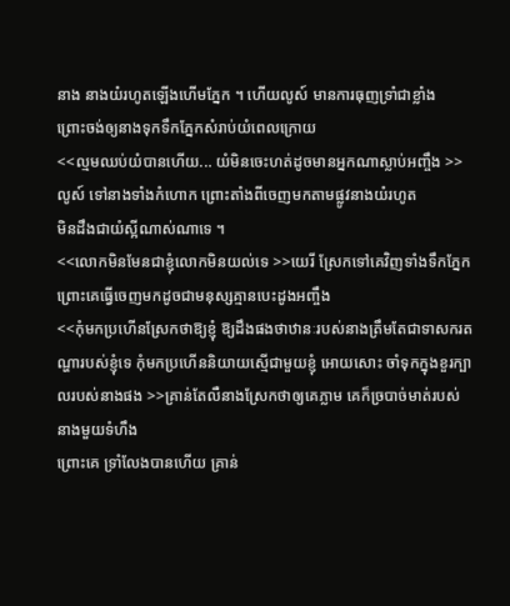នាង នាងយំរហូតឡើងហើមភ្នែក ។ ហើយលូស៍ មានការធុញទ្រាំជាខ្លាំង
ព្រោះចង់ឲ្យនាងទុកទឹកភ្នែកសំរាប់យំពេលក្រោយ
<<ល្មមឈប់យំបានហើយ... យំមិនចេះហត់ដូចមានអ្នកណាស្លាប់អញ្ចឹង >>លូស៍ ទៅនាងទាំងកំហោក ព្រោះតាំងពីចេញមកតាមផ្លូវនាងយំរហូត
មិនដឹងជាយំស្អីណាស់ណាទេ ។
<<លោកមិនមែនជាខ្ញុំលោកមិនយល់ទេ >>យេរី ស្រែកទៅគេវិញទាំងទឹកភ្នែក ព្រោះគេធ្វើចេញមកដូចជាមនុស្សគ្មានបេះដូងអញ្ចឹង
<<កុំមកប្រហើនស្រែកថាឱ្យខ្ញុំ ឱ្យដឹងផងថាឋានៈរបស់នាងត្រឹមតែជាទាសករតណ្ហារបស់ខ្ញុំទេ កុំមកប្រហើននិយាយស្មើជាមួយខ្ញុំ អោយសោះ ចាំទុកក្នុងខួរក្បាលរបស់នាងផង >>គ្រាន់តែលឺនាងស្រែកថាឲ្យគេភ្លាម គេក៏ច្របាច់មាត់របស់នាងមួយទំហឹង
ព្រោះគេ ទ្រាំលែងបានហើយ គ្រាន់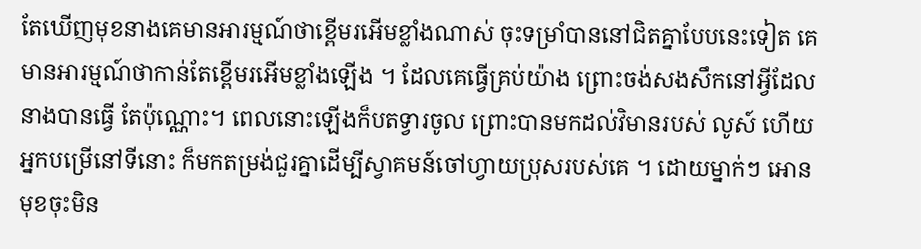តែឃើញមុខនាងគេមានអារម្មណ៍ថាខ្ពើមរអើមខ្លាំងណាស់ ចុះទម្រាំបាននៅជិតគ្នាបែបនេះទៀត គេមានអារម្មណ៍ថាកាន់តែខ្ពើមរអើមខ្លាំងឡើង ។ ដែលគេធ្វើគ្រប់យ៉ាង ព្រោះចង់សងសឹកនៅអ្វីដែលនាងបានធ្វើ តែប៉ុណ្ណោះ។ ពេលនោះឡើងក៏បតទ្វារចូល ព្រោះបានមកដល់វិមានរបស់ លូស៍ ហើយអ្នកបម្រើនៅទីនោះ ក៏មកតម្រង់ជួរគ្នាដើម្បីស្វាគមន៍ចៅហ្វាយប្រុសរបស់គេ ។ ដោយម្នាក់ៗ អោនមុខចុះមិន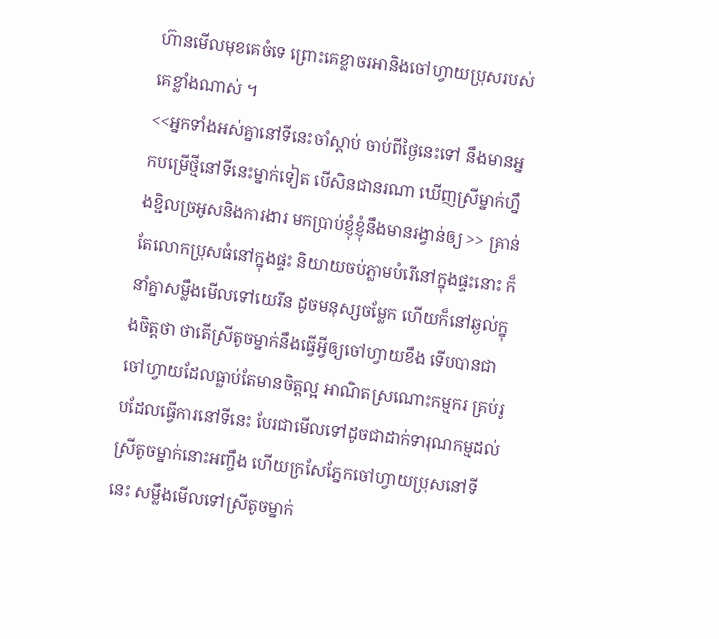ហ៊ានមើលមុខគេចំទេ ព្រោះគេខ្លាចរអានិងចៅហ្វាយប្រុសរបស់គេខ្លាំងណាស់ ។
<<អ្នកទាំងអស់គ្នានៅទីនេះចាំស្ដាប់ ចាប់ពីថ្ងៃនេះទៅ នឹងមានអ្នកបម្រើថ្មីនៅទីនេះម្នាក់ទៀត បើសិនជានរណា ឃើញស្រីម្នាក់ហ្នឹងខ្ជិលច្រអូសនិងការងារ មកប្រាប់ខ្ញុំខ្ញុំនឹងមានរង្វាន់ឲ្យ >> គ្រាន់តែលោកប្រុសធំនៅក្នុងផ្ទះ និយាយចប់ភ្លាមបំរើនៅក្នុងផ្ទះនោះ ក៏នាំគ្នាសម្លឹងមើលទៅយេរីន ដូចមនុស្សចម្លែក ហើយក៏នៅឆ្ងល់ក្នុងចិត្តថា ថាតើស្រីតូចម្នាក់នឹងធ្វើអ្វីឲ្យចៅហ្វាយខឹង ទើបបានជាចៅហ្វាយដែលធ្លាប់តែមានចិត្តល្អ អាណិតស្រណោះកម្មករ គ្រប់រូបដែលធ្វើការនៅទីនេះ បែរជាមើលទៅដូចជាដាក់ទារុណកម្មដល់ស្រីតូចម្នាក់នោះអញ្ចឹង ហើយក្រសែភ្នែកចៅហ្វាយប្រុសនៅទីនេះ សម្លឹងមើលទៅស្រីតូចម្នាក់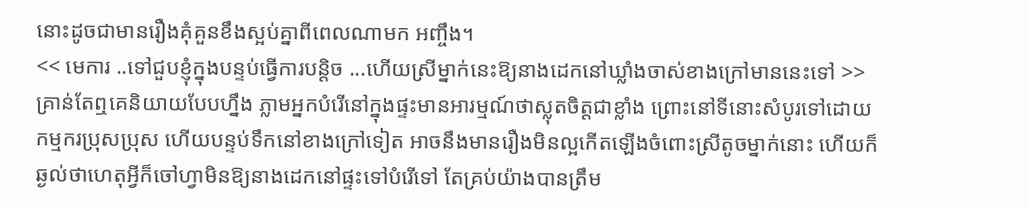នោះដូចជាមានរឿងគុំគួនខឹងស្អប់គ្នាពីពេលណាមក អញ្ចឹង។
<< មេការ ..ទៅជួបខ្ញុំក្នុងបន្ទប់ធ្វើការបន្តិច ...ហើយស្រីម្នាក់នេះឱ្យនាងដេកនៅឃ្លាំងចាស់ខាងក្រៅមាននេះទៅ >> គ្រាន់តែឮគេនិយាយបែបហ្នឹង ភ្លាមអ្នកបំរើនៅក្នុងផ្ទះមានអារម្មណ៍ថាស្លុតចិត្តជាខ្លាំង ព្រោះនៅទីនោះសំបូរទៅដោយកម្មករប្រុសប្រុស ហើយបន្ទប់ទឹកនៅខាងក្រៅទៀត អាចនឹងមានរឿងមិនល្អកើតឡើងចំពោះស្រីតូចម្នាក់នោះ ហើយក៏ឆ្ងល់ថាហេតុអ្វីក៏ចៅហ្វាមិនឱ្យនាងដេកនៅផ្ទះទៅបំរើទៅ តែគ្រប់យ៉ាងបានត្រឹម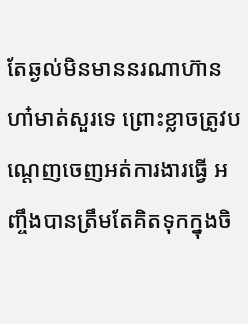តែឆ្ងល់មិនមាននរណាហ៊ានហា៎មាត់សួរទេ ព្រោះខ្លាចត្រូវបណ្ដេញចេញអត់ការងារធ្វើ អញ្ចឹងបានត្រឹមតែគិតទុកក្នុងចិ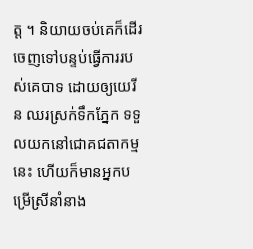ត្ត ។ និយាយចប់គេក៏ដើរចេញទៅបន្ទប់ធ្វើការរបស់គេបាទ ដោយឲ្យយេរីន ឈរស្រក់ទឹកភ្នែក ទទួលយកនៅជោគជតាកម្មនេះ ហើយក៏មានអ្នកបម្រើស្រីនាំនាង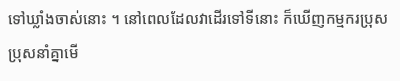ទៅឃ្លាំងចាស់នោះ ។ នៅពេលដែលវាដើរទៅទីនោះ ក៏ឃើញកម្មករប្រុសប្រុសនាំគ្នាមើ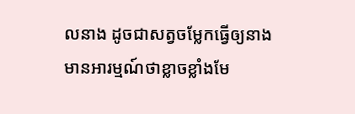លនាង ដូចជាសត្វចម្លែកធ្វើឲ្យនាងមានអារម្មណ៍ថាខ្លាចខ្លាំងមែ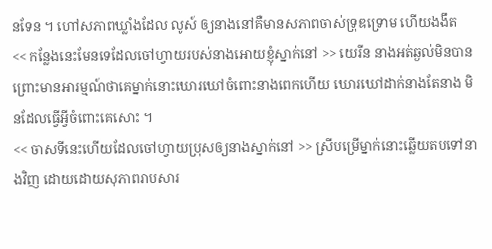នទែន ។ ហៅសភាពឃ្លាំងដែល លូស៍ ឲ្យនាងនៅគឺមានសភាពចាស់ទ្រុឌទ្រោម ហើយងងឹត
<< កន្លែងនេះមែនទេដែលចៅហ្វាយរបស់នាងអោយខ្ញុំស្នាក់នៅ >> យេរីន នាងអត់ឆ្ងល់មិនបាន
ព្រោះមានអារម្មណ៍ថាគេម្នាក់នោះឃោរឃៅចំពោះនាងពេកហើយ ឃោរឃៅដាក់នាងតែនាង មិនដែលធ្វើអ្វីចំពោះគេសោះ ។
<< ចាសទីនេះហើយដែលចៅហ្វាយប្រុសឲ្យនាងស្នាក់នៅ >> ស្រីបម្រើម្នាក់នោះឆ្លើយតបទៅនាងវិញ ដោយដោយសុភាពរាបសារ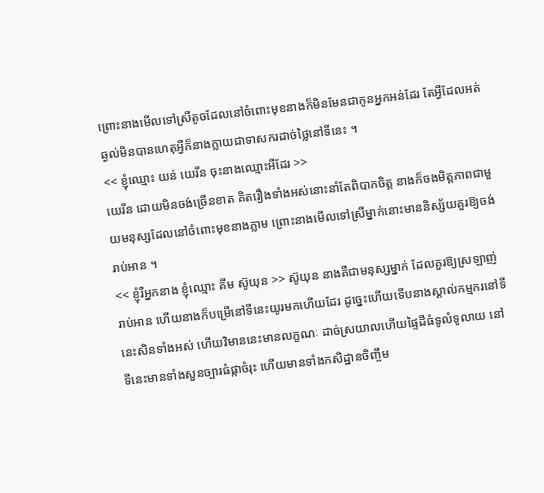ព្រោះនាងមើលទៅស្រីតូចដែលនៅចំពោះមុខនាងក៏មិនមែនជាកូនអ្នកអន់ដែរ តែអ្វីដែលអត់ឆ្ងល់មិនបានហេតុអ្វីក៏នាងក្លាយជាទាសករដាច់ថ្លៃនៅទីនេះ ។
<< ខ្ញុំឈ្មោះ យន់ យេរីន ចុះនាងឈ្មោះអីដែរ >>
យេរីន ដោយមិនចង់ច្រើនខាត គិតរឿងទាំងអស់នោះនាំតែពិបាកចិត្ត នាងក៏ចងមិត្តភាពជាមួយមនុស្សដែលនៅចំពោះមុខនាងភ្លាម ព្រោះនាងមើលទៅស្រីម្នាក់នោះមាននិស្ស័យគួរឱ្យចង់រាប់អាន ។
<< ខ្ញុំរឺអ្នកនាង ខ្ញុំឈ្មោះ គីម ស៊ូយុន >> ស៊ូយុន នាងគឺជាមនុស្សម្នាក់ ដែលគួរឱ្យស្រឡាញ់រាប់អាន ហើយនាងក៏បម្រើនៅទីនេះយូរមកហើយដែរ ដូច្នេះហើយទើបនាងស្គាល់កម្មករនៅទីនេះសិនទាំងអស់ ហើយវិមាននេះមានលក្ខណៈ ដាច់ស្រយាលហើយផ្ទៃដីធំទូលំទូលាយ នៅទីនេះមានទាំងសួនច្បារធំផ្កាចំរុះ ហើយមានទាំងកសិដ្ឋានចិញ្ចឹម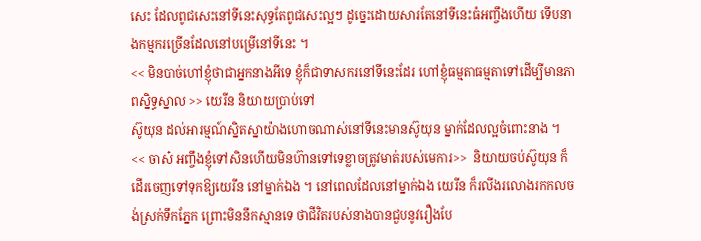សេះ ដែលពូជសេះនៅទីនេះសុទ្ធតែពូជសេះល្អៗ ដូច្នេះដោយសារតែនៅទីនេះធំអញ្ចឹងហើយ ទើបនាងកម្មករច្រើនដែលនៅបម្រើនៅទីនេះ ។
<< មិនបាច់ហៅខ្ញុំថាជាអ្នកនាងអីទេ ខ្ញុំក៏ជាទាសករនៅទីនេះដែរ ហៅខ្ញុំធម្មតាធម្មតាទៅដើម្បីមានភាពសិ្នទ្ធស្នាល >> យេរីន និយាយប្រាប់ទៅ
ស៊ូយុន ដល់អារម្មណ៍ស្និតស្នាយ៉ាងហោចណាស់នៅទីនេះមានស៊ូយុន ម្នាក់ដែលល្អចំពោះនាង ។
<< ចាស៎ អញ្ចឹងខ្ញុំទៅសិនហើយមិនហ៊ានទៅទេខ្លាចត្រូវមាត់របស់មេការ>>  និយាយចប់ស៊ូយុន ក៏ដើរចេញទៅទុកឱ្យយេរីន នៅម្នាក់ឯង ។ នៅពេលដែលនៅម្នាក់ឯង យេរីន ក៏រលីងរលោងរកកលចង់ស្រក់ទឹកភ្នែក ព្រោះមិននឹកស្មានទេ ថាជីវិតរបស់នាងបានជួបនូវរឿងបែ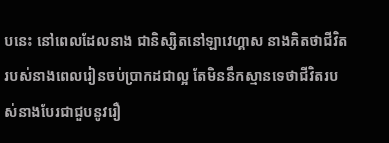បនេះ នៅពេលដែលនាង ជានិស្សិតនៅឡាវេហ្គាស នាងគិតថាជីវិតរបស់នាងពេលរៀនចប់ប្រាកដជាល្អ តែមិននឹកស្មានទេថាជីវិតរបស់នាងបែរជាជួបនូវរឿ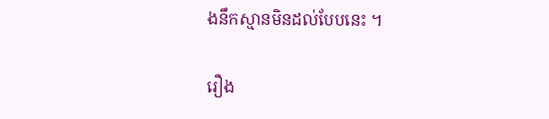ងនឹកស្មានមិនដល់បែបនេះ ។

រឿង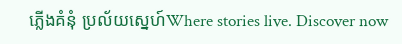ភ្លើងគំនុំ ប្រល័យស្នេហ៍Where stories live. Discover now